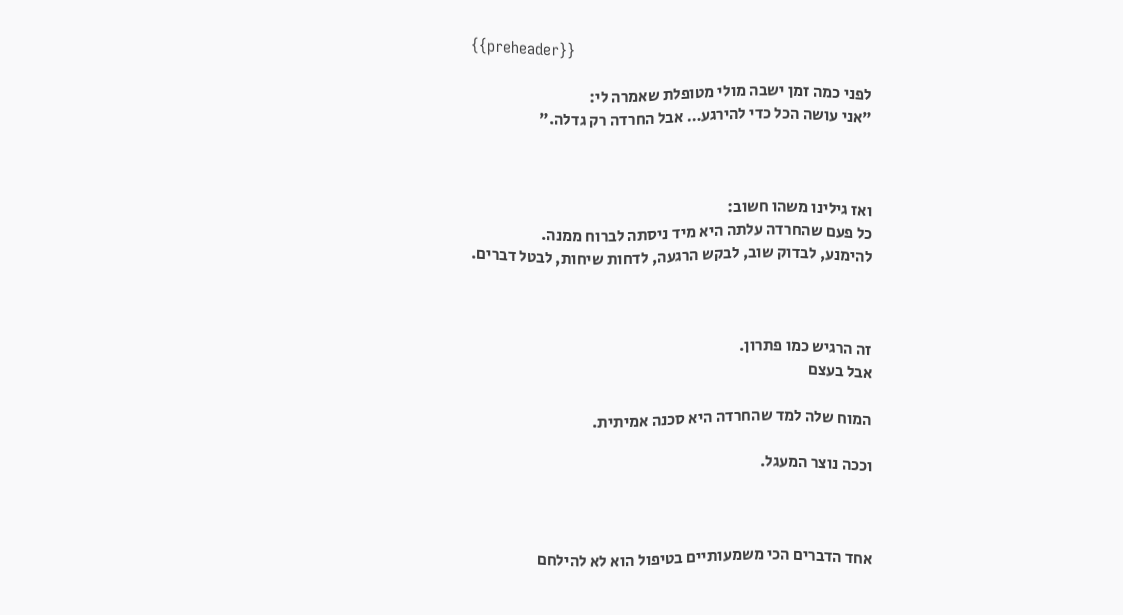{{preheader}}

לפני כמה זמן ישבה מולי מטופלת שאמרה לי:
"אני עושה הכל כדי להירגע… אבל החרדה רק גדלה."



ואז גילינו משהו חשוב:
כל פעם שהחרדה עלתה היא מיד ניסתה לברוח ממנה.
להימנע, לבדוק שוב, לבקש הרגעה, לדחות שיחות, לבטל דברים.



זה הרגיש כמו פתרון.
אבל בעצם

המוח שלה למד שהחרדה היא סכנה אמיתית.

וככה נוצר המעגל.



אחד הדברים הכי משמעותיים בטיפול הוא לא להילחם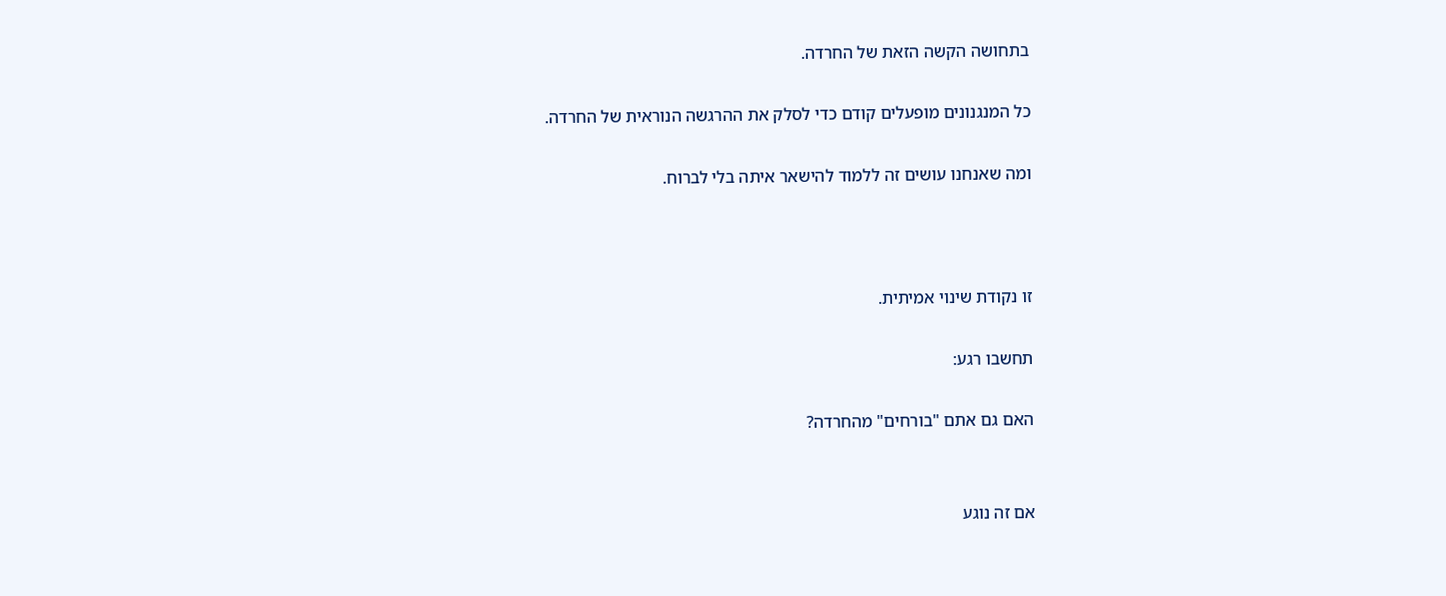בתחושה הקשה הזאת של החרדה.

כל המנגנונים מופעלים קודם כדי לסלק את ההרגשה הנוראית של החרדה.

ומה שאנחנו עושים זה ללמוד להישאר איתה בלי לברוח.



זו נקודת שינוי אמיתית.

תחשבו רגע:

האם גם אתם "בורחים" מהחרדה?


אם זה נוגע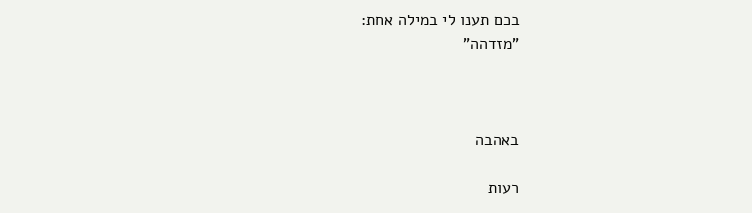בכם תענו לי במילה אחת:
"מזדהה"



באהבה

רעות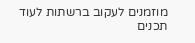מוזמנים לעקוב ברשתות לעוד תכנים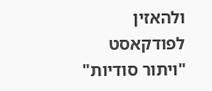ולהאזין לפודקאסט "ויתור סודיות"